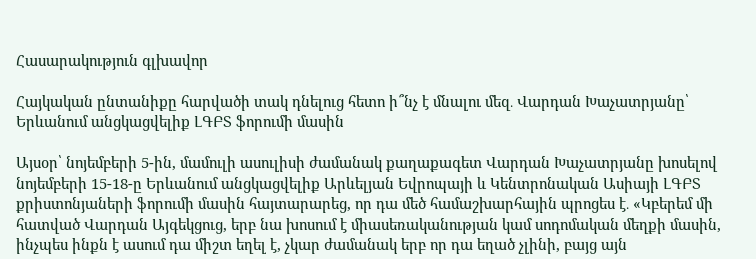Հասարակություն գլխավոր

Հայկական ընտանիքը հարվածի տակ դնելուց հետո ի՞նչ է մնալու մեզ․ Վարդան Խաչատրյանը՝ Երևանում անցկացվելիք ԼԳԲՏ ֆորումի մասին

Այսօր՝ նոյեմբերի 5-ին, մամուլի ասուլիսի ժամանակ քաղաքագետ Վարդան Խաչատրյանը խոսելով նոյեմբերի 15-18-ը Երևանում անցկացվելիք Արևելյան Եվրոպայի և Կենտրոնական Ասիայի ԼԳԲՏ քրիստոնյաների ֆորումի մասին հայտարարեց, որ դա մեծ համաշխարհային պրոցես է․ «Կբերեմ մի հատված Վարդան Այգեկցուց, երբ նա խոսում է միասեռականության կամ սոդոմական մեղքի մասին, ինչպես ինքն է ասում դա միշտ եղել է, չկար ժամանակ երբ որ դա եղած չլինի, բայց այն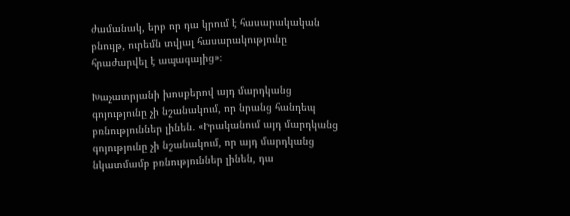ժամանակ, երբ որ դա կրում է հասարակական բնույթ, ուրեմն տվյալ հասարակությունը հրաժարվել է ապագայից»։

Խաչատրյանի խոսքերով այդ մարդկանց գոյությունը չի նշանակում, որ նրանց հանդեպ բռնություններ լինեն․ «Իրականում այդ մարդկանց գոյությունը չի նշանակում, որ այդ մարդկանց նկատմամբ բռնություններ լինեն, դա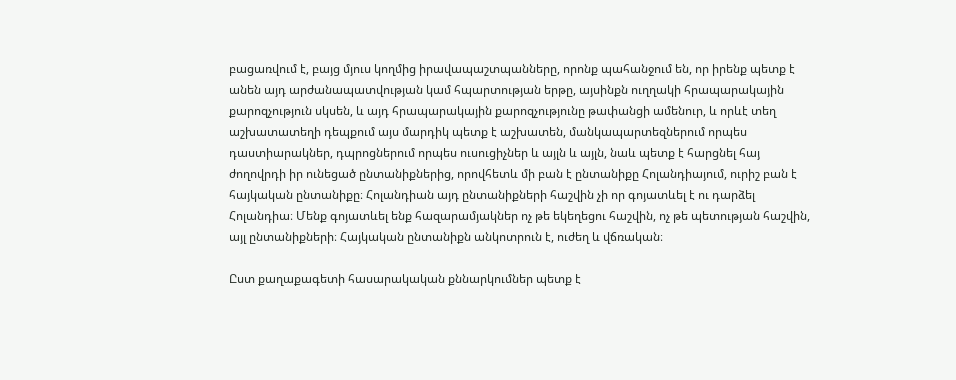բացառվում է, բայց մյուս կողմից իրավապաշտպանները, որոնք պահանջում են, որ իրենք պետք է անեն այդ արժանապատվության կամ հպարտության երթը, այսինքն ուղղակի հրապարակային քարոզչություն սկսեն, և այդ հրապարակային քարոզչությունը թափանցի ամենուր, և որևէ տեղ աշխատատեղի դեպքում այս մարդիկ պետք է աշխատեն, մանկապարտեզներում որպես դաստիարակներ, դպրոցներում որպես ուսուցիչներ և այլն և այլն, նաև պետք է հարցնել հայ ժողովրդի իր ունեցած ընտանիքներից, որովհետև մի բան է ընտանիքը Հոլանդիայում, ուրիշ բան է հայկական ընտանիքը։ Հոլանդիան այդ ընտանիքների հաշվին չի որ գոյատևել է ու դարձել Հոլանդիա։ Մենք գոյատևել ենք հազարամյակներ ոչ թե եկեղեցու հաշվին, ոչ թե պետության հաշվին, այլ ընտանիքների։ Հայկական ընտանիքն անկոտրուն է, ուժեղ և վճռական։

Ըստ քաղաքագետի հասարակական քննարկումներ պետք է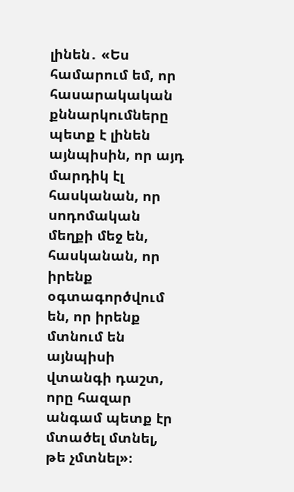լինեն․ «Ես համարում եմ, որ հասարակական քննարկումները պետք է լինեն այնպիսին, որ այդ մարդիկ էլ հասկանան, որ սոդոմական մեղքի մեջ են, հասկանան, որ իրենք օգտագործվում են, որ իրենք մտնում են այնպիսի վտանգի դաշտ, որը հազար անգամ պետք էր մտածել մտնել, թե չմտնել»։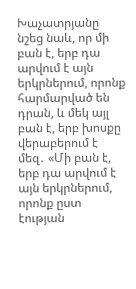Խաչատրյանը նշեց նաև, որ մի բան է, երբ դա արվում է այն երկրներում, որոնք հարմարված են դրան, և մեկ այլ բան է, երբ խոսքը վերաբերում է մեզ․ «Մի բան է, երբ դա արվում է այն երկրներում, որոնք ըստ էության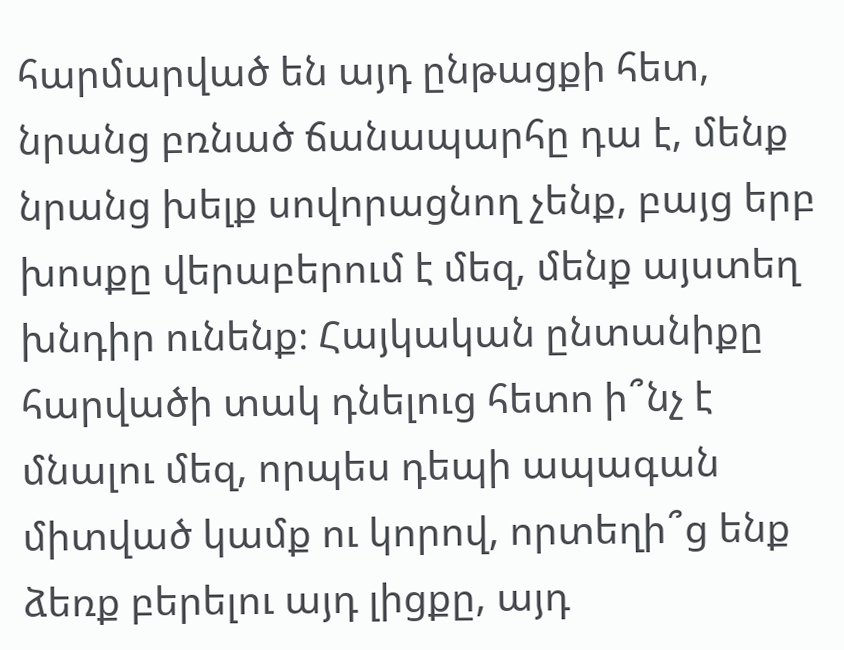հարմարված են այդ ընթացքի հետ, նրանց բռնած ճանապարհը դա է, մենք նրանց խելք սովորացնող չենք, բայց երբ խոսքը վերաբերում է մեզ, մենք այստեղ խնդիր ունենք։ Հայկական ընտանիքը հարվածի տակ դնելուց հետո ի՞նչ է մնալու մեզ, որպես դեպի ապագան միտված կամք ու կորով, որտեղի՞ց ենք ձեռք բերելու այդ լիցքը, այդ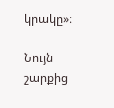կրակը»։

Նույն շարքից